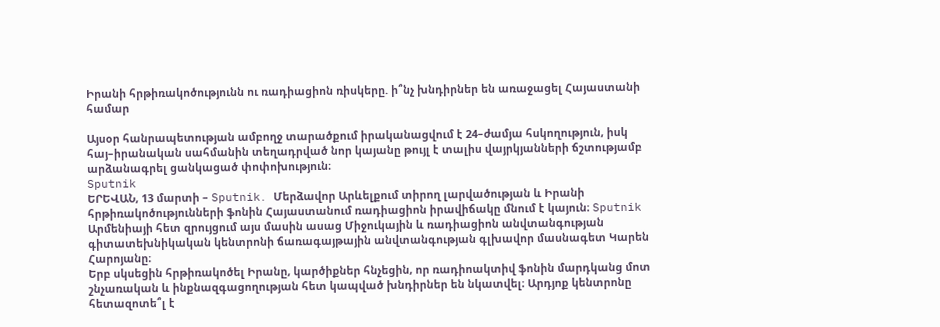Իրանի հրթիռակոծությունն ու ռադիացիոն ռիսկերը. ի՞նչ խնդիրներ են առաջացել Հայաստանի համար

Այսօր հանրապետության ամբողջ տարածքում իրականացվում է 24–ժամյա հսկողություն, իսկ հայ–իրանական սահմանին տեղադրված նոր կայանը թույլ է տալիս վայրկյանների ճշտությամբ արձանագրել ցանկացած փոփոխություն։
Sputnik
ԵՐԵՎԱՆ, 13 մարտի – Sputnik․ Մերձավոր Արևելքում տիրող լարվածության և Իրանի հրթիռակոծությունների ֆոնին Հայաստանում ռադիացիոն իրավիճակը մնում է կայուն։ Sputnik Արմենիայի հետ զրույցում այս մասին ասաց Միջուկային և ռադիացիոն անվտանգության գիտատեխնիկական կենտրոնի ճառագայթային անվտանգության գլխավոր մասնագետ Կարեն Հարոյանը։
Երբ սկսեցին հրթիռակոծել Իրանը, կարծիքներ հնչեցին, որ ռադիոակտիվ ֆոնին մարդկանց մոտ շնչառական և ինքնազգացողության հետ կապված խնդիրներ են նկատվել։ Արդյոք կենտրոնը հետազոտե՞լ է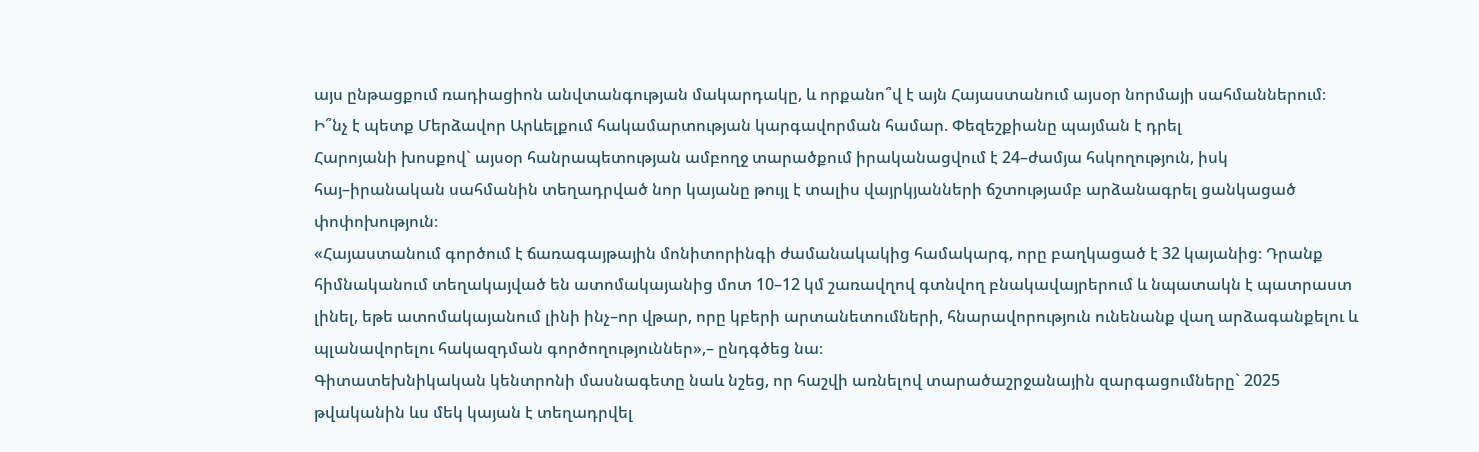այս ընթացքում ռադիացիոն անվտանգության մակարդակը, և որքանո՞վ է այն Հայաստանում այսօր նորմայի սահմաններում։
Ի՞նչ է պետք Մերձավոր Արևելքում հակամարտության կարգավորման համար. Փեզեշքիանը պայման է դրել
Հարոյանի խոսքով` այսօր հանրապետության ամբողջ տարածքում իրականացվում է 24–ժամյա հսկողություն, իսկ հայ–իրանական սահմանին տեղադրված նոր կայանը թույլ է տալիս վայրկյանների ճշտությամբ արձանագրել ցանկացած փոփոխություն։
«Հայաստանում գործում է ճառագայթային մոնիտորինգի ժամանակակից համակարգ, որը բաղկացած է 32 կայանից։ Դրանք հիմնականում տեղակայված են ատոմակայանից մոտ 10–12 կմ շառավղով գտնվող բնակավայրերում և նպատակն է պատրաստ լինել, եթե ատոմակայանում լինի ինչ–որ վթար, որը կբերի արտանետումների, հնարավորություն ունենանք վաղ արձագանքելու և պլանավորելու հակազդման գործողություններ»,– ընդգծեց նա։
Գիտատեխնիկական կենտրոնի մասնագետը նաև նշեց, որ հաշվի առնելով տարածաշրջանային զարգացումները` 2025 թվականին ևս մեկ կայան է տեղադրվել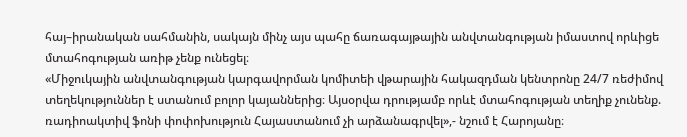հայ–իրանական սահմանին, սակայն մինչ այս պահը ճառագայթային անվտանգության իմաստով որևիցե մտահոգության առիթ չենք ունեցել։
«Միջուկային անվտանգության կարգավորման կոմիտեի վթարային հակազդման կենտրոնը 24/7 ռեժիմով տեղեկություններ է ստանում բոլոր կայաններից։ Այսօրվա դրությամբ որևէ մտահոգության տեղիք չունենք. ռադիոակտիվ ֆոնի փոփոխություն Հայաստանում չի արձանագրվել»,- նշում է Հարոյանը։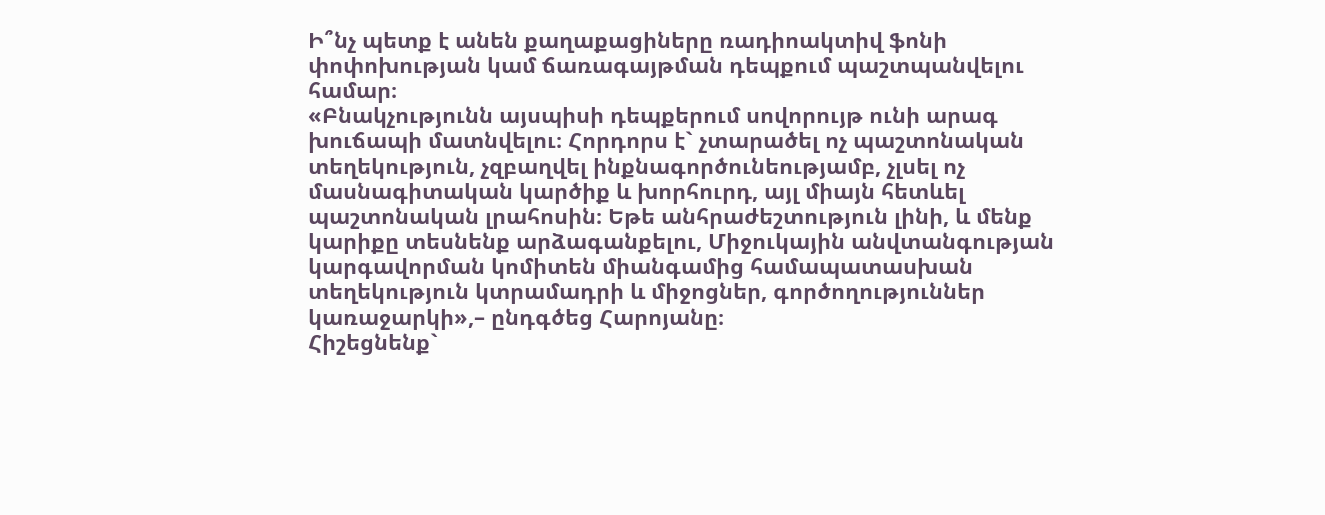Ի՞նչ պետք է անեն քաղաքացիները ռադիոակտիվ ֆոնի փոփոխության կամ ճառագայթման դեպքում պաշտպանվելու համար։
«Բնակչությունն այսպիսի դեպքերում սովորույթ ունի արագ խուճապի մատնվելու։ Հորդորս է` չտարածել ոչ պաշտոնական տեղեկություն, չզբաղվել ինքնագործունեությամբ, չլսել ոչ մասնագիտական կարծիք և խորհուրդ, այլ միայն հետևել պաշտոնական լրահոսին։ Եթե անհրաժեշտություն լինի, և մենք կարիքը տեսնենք արձագանքելու, Միջուկային անվտանգության կարգավորման կոմիտեն միանգամից համապատասխան տեղեկություն կտրամադրի և միջոցներ, գործողություններ կառաջարկի»,– ընդգծեց Հարոյանը։
Հիշեցնենք`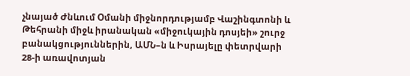չնայած Ժնևում Օմանի միջնորդությամբ Վաշինգտոնի և Թեհրանի միջև իրանական «միջուկային դոսյեի» շուրջ բանակցություններին, ԱՄՆ–ն և Իսրայելը փետրվարի 28-ի առավոտյան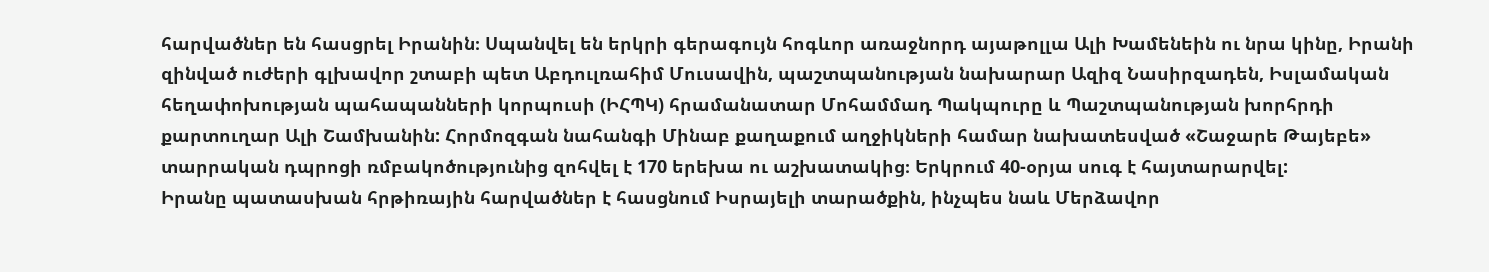հարվածներ են հասցրել Իրանին։ Սպանվել են երկրի գերագույն հոգևոր առաջնորդ այաթոլլա Ալի Խամենեին ու նրա կինը, Իրանի զինված ուժերի գլխավոր շտաբի պետ Աբդուլռահիմ Մուսավին, պաշտպանության նախարար Ազիզ Նասիրզադեն, Իսլամական հեղափոխության պահապանների կորպուսի (ԻՀՊԿ) հրամանատար Մոհամմադ Պակպուրը և Պաշտպանության խորհրդի քարտուղար Ալի Շամխանին: Հորմոզգան նահանգի Մինաբ քաղաքում աղջիկների համար նախատեսված «Շաջարե Թայեբե» տարրական դպրոցի ռմբակոծությունից զոհվել է 170 երեխա ու աշխատակից։ Երկրում 40-օրյա սուգ է հայտարարվել:
Իրանը պատասխան հրթիռային հարվածներ է հասցնում Իսրայելի տարածքին, ինչպես նաև Մերձավոր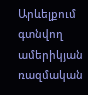Արևելքում գտնվող ամերիկյան ռազմական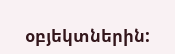օբյեկտներին: